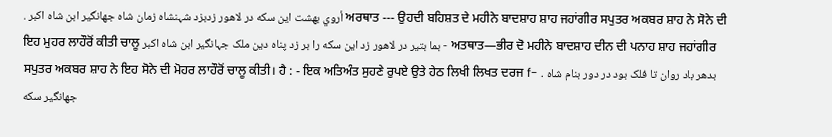. أروي بهشت این سکه در لاهور زدبزد شہنشاہ زمان شاه جهانگیر ابن شاہ اکبر ਅਰਥਾਤ --- ਉਹਦੀ ਬਹਿਸ਼ਤ ਦੇ ਮਹੀਨੇ ਬਾਦਸ਼ਾਹ ਸ਼ਾਹ ਜਹਾਂਗੀਰ ਸਪੁਤਰ ਅਕਬਰ ਸ਼ਾਹ ਨੇ ਸੋਨੇ ਦੀ ਇਹ ਮੁਹਰ ਲਾਹੌਰੋਂ ਕੀਤੀ ਚਾਲੂ بما بتير در لاهور زد این سکه را بر زد پناه دین ملک جہانگیر ابن شاہ اکبر - ਅਤਥਾਤ—ਭੀਰ ਦੋ ਮਹੀਨੇ ਬਾਦਸ਼ਾਹ ਦੀਨ ਦੀ ਪਨਾਹ ਸ਼ਾਹ ਜਹਾਂਗੀਰ ਸਪੁਤਰ ਅਕਬਰ ਸ਼ਾਹ ਨੇ ਇਹ ਸੋਨੇ ਦੀ ਮੋਹਰ ਲਾਹੌਰੋਂ ਚਾਲੂ ਕੀਤੀ। ਹੈ : - ਇਕ ਅਤਿਅੰਤ ਸੁਹਣੇ ਰੁਪਏ ਉਤੇ ਹੇਠ ਲਿਖੀ ਲਿਖਤ ਦਰਜ f- . بدهر باد روان تا فلک بود در دور بنام شاه جهانگیر سکه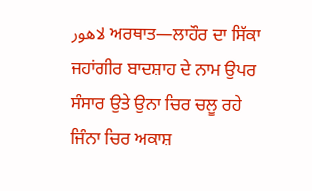لاهور ਅਰਥਾਤ—ਲਾਹੌਰ ਦਾ ਸਿੱਕਾ ਜਹਾਂਗੀਰ ਬਾਦਸ਼ਾਹ ਦੇ ਨਾਮ ਉਪਰ ਸੰਸਾਰ ਉਤੇ ਉਨਾ ਚਿਰ ਚਲੂ ਰਹੇ ਜਿੰਨਾ ਚਿਰ ਅਕਾਸ਼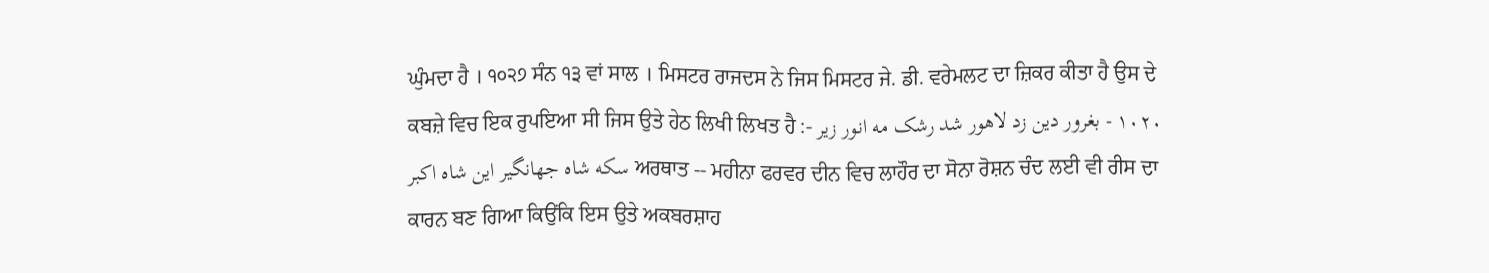ਘੁੰਮਦਾ ਹੈ । ੧੦੨੭ ਸੰਨ ੧੩ ਵਾਂ ਸਾਲ । ਮਿਸਟਰ ਰਾਜਦਸ ਨੇ ਜਿਸ ਮਿਸਟਰ ਜੇ. ਡੀ. ਵਰੇਮਲਟ ਦਾ ਜ਼ਿਕਰ ਕੀਤਾ ਹੈ ਉਸ ਦੇ ਕਬਜ਼ੇ ਵਿਚ ਇਕ ਰੁਪਇਆ ਸੀ ਜਿਸ ਉਤੇ ਹੇਠ ਲਿਖੀ ਲਿਖਤ ਹੈ :- ١٠٢٠ - بغرور دین زد لاهور شد رشک مه انور زیر سکه شاه جهانگیر این شاه اکبر ਅਰਥਾਤ -- ਮਹੀਨਾ ਫਰਵਰ ਦੀਨ ਵਿਚ ਲਾਹੌਰ ਦਾ ਸੋਨਾ ਰੋਸ਼ਨ ਚੰਦ ਲਈ ਵੀ ਰੀਸ ਦਾ ਕਾਰਨ ਬਣ ਗਿਆ ਕਿਉਂਕਿ ਇਸ ਉਤੇ ਅਕਬਰਸ਼ਾਹ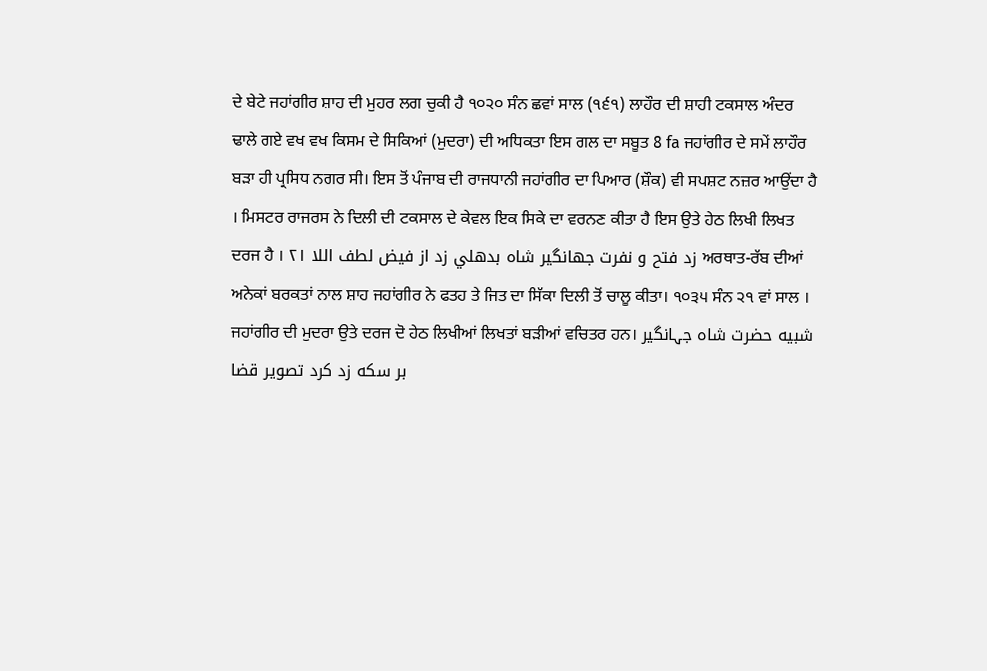ਦੇ ਬੇਟੇ ਜਹਾਂਗੀਰ ਸ਼ਾਹ ਦੀ ਮੁਹਰ ਲਗ ਚੁਕੀ ਹੈ ੧੦੨੦ ਸੰਨ ਛਵਾਂ ਸਾਲ (੧੬੧) ਲਾਹੌਰ ਦੀ ਸ਼ਾਹੀ ਟਕਸਾਲ ਅੰਦਰ ਢਾਲੇ ਗਏ ਵਖ ਵਖ ਕਿਸਮ ਦੇ ਸਿਕਿਆਂ (ਮੁਦਰਾ) ਦੀ ਅਧਿਕਤਾ ਇਸ ਗਲ ਦਾ ਸਬੂਤ 8 fa ਜਹਾਂਗੀਰ ਦੇ ਸਮੇਂ ਲਾਹੌਰ ਬੜਾ ਹੀ ਪ੍ਰਸਿਧ ਨਗਰ ਸੀ। ਇਸ ਤੋਂ ਪੰਜਾਬ ਦੀ ਰਾਜਧਾਨੀ ਜਹਾਂਗੀਰ ਦਾ ਪਿਆਰ (ਸ਼ੌਕ) ਵੀ ਸਪਸ਼ਟ ਨਜ਼ਰ ਆਉਂਦਾ ਹੈ । ਮਿਸਟਰ ਰਾਜਰਸ ਨੇ ਦਿਲੀ ਦੀ ਟਕਸਾਲ ਦੇ ਕੇਵਲ ਇਕ ਸਿਕੇ ਦਾ ਵਰਨਣ ਕੀਤਾ ਹੈ ਇਸ ਉਤੇ ਹੇਠ ਲਿਖੀ ਲਿਖਤ ਦਰਜ ਹੈ । ۲۱ زد فتح و نفرت جهانگیر شاه بدهلي زد از فیض لطف اللا ਅਰਥਾਤ-ਰੱਬ ਦੀਆਂ ਅਨੇਕਾਂ ਬਰਕਤਾਂ ਨਾਲ ਸ਼ਾਹ ਜਹਾਂਗੀਰ ਨੇ ਫਤਹ ਤੇ ਜਿਤ ਦਾ ਸਿੱਕਾ ਦਿਲੀ ਤੋਂ ਚਾਲੂ ਕੀਤਾ। ੧੦੩੫ ਸੰਨ ੨੧ ਵਾਂ ਸਾਲ । ਜਹਾਂਗੀਰ ਦੀ ਮੁਦਰਾ ਉਤੇ ਦਰਜ ਦੋ ਹੇਠ ਲਿਖੀਆਂ ਲਿਖਤਾਂ ਬੜੀਆਂ ਵਚਿਤਰ ਹਨ। شبيه حضرت شاہ جہانگیر بر سكه زد کرد تصویر قضا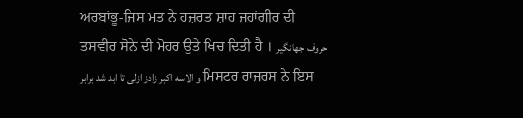ਅਰਬਾਂਭੂ-ਜਿਸ ਮਤ ਨੇ ਹਜ਼ਰਤ ਸ਼ਾਹ ਜਹਾਂਗੀਰ ਦੀ ਤਸਵੀਰ ਸੋਨੇ ਦੀ ਮੋਹਰ ਉਤੇ ਖਿਚ ਦਿਤੀ ਹੈ । حروف جهانگیر و الاسه اکبر زادز ازلی تا ابد شد برابر ਮਿਸਟਰ ਰਾਜਰਸ ਨੇ ਇਸ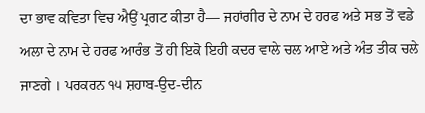ਦਾ ਭਾਵ ਕਵਿਤਾ ਵਿਚ ਐਉਂ ਪ੍ਰਗਟ ਕੀਤਾ ਹੈ— ਜਹਾਂਗੀਰ ਦੇ ਨਾਮ ਦੇ ਹਰਫ ਅਤੇ ਸਭ ਤੋਂ ਵਡੇ ਅਲਾ ਦੇ ਨਾਮ ਦੇ ਹਰਫ ਆਰੰਭ ਤੋਂ ਹੀ ਇਕੋ ਇਹੀ ਕਦਰ ਵਾਲੇ ਚਲ ਆਏ ਅਤੇ ਅੰਤ ਤੀਕ ਚਲੇ ਜਾਣਗੇ । ਪਰਕਰਨ ੧੫ ਸ਼ਹਾਬ-ਉਦ-ਦੀਨ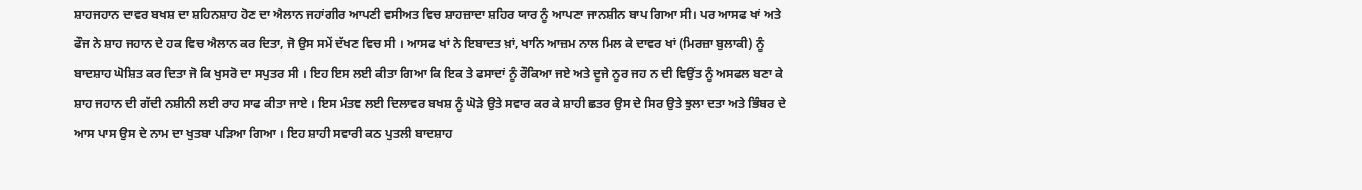ਸ਼ਾਹਜਹਾਨ ਦਾਵਰ ਬਖਸ਼ ਦਾ ਸ਼ਹਿਨਸ਼ਾਹ ਹੋਣ ਦਾ ਐਲਾਨ ਜਹਾਂਗੀਰ ਆਪਣੀ ਵਸੀਅਤ ਵਿਚ ਸ਼ਾਹਜ਼ਾਦਾ ਸ਼ਹਿਰ ਯਾਰ ਨੂੰ ਆਪਣਾ ਜਾਨਸ਼ੀਨ ਬਾਪ ਗਿਆ ਸੀ। ਪਰ ਆਸਫ ਖਾਂ ਅਤੇ ਫੌਜ ਨੇ ਸ਼ਾਹ ਜਹਾਨ ਦੇ ਹਕ ਵਿਚ ਐਲਾਨ ਕਰ ਦਿਤਾ, ਜੋ ਉਸ ਸਮੇਂ ਦੱਖਣ ਵਿਚ ਸੀ । ਆਸਫ ਖਾਂ ਨੇ ਇਬਾਦਤ ਖ਼ਾਂ, ਖਾਨਿ ਆਜ਼ਮ ਨਾਲ ਮਿਲ ਕੇ ਦਾਵਰ ਖਾਂ (ਮਿਰਜ਼ਾ ਬੁਲਾਕੀ) ਨੂੰ ਬਾਦਸ਼ਾਹ ਘੋਸ਼ਿਤ ਕਰ ਦਿਤਾ ਜੋ ਕਿ ਖੁਸਰੋ ਦਾ ਸਪੁਤਰ ਸੀ । ਇਹ ਇਸ ਲਈ ਕੀਤਾ ਗਿਆ ਕਿ ਇਕ ਤੇ ਫਸਾਦਾਂ ਨੂੰ ਰੌਕਿਆ ਜਏ ਅਤੇ ਦੂਜੇ ਨੂਰ ਜਹ ਨ ਦੀ ਵਿਉਂਤ ਨੂੰ ਅਸਫਲ ਬਣਾ ਕੇ ਸ਼ਾਹ ਜਹਾਨ ਦੀ ਗੱਦੀ ਨਸ਼ੀਨੀ ਲਈ ਰਾਹ ਸਾਫ ਕੀਤਾ ਜਾਏ । ਇਸ ਮੰਤਞ ਲਈ ਦਿਲਾਵਰ ਬਖਸ਼ ਨੂੰ ਘੋੜੇ ਉਤੇ ਸਵਾਰ ਕਰ ਕੇ ਸ਼ਾਹੀ ਛਤਰ ਉਸ ਦੇ ਸਿਰ ਉਤੇ ਝੁਲਾ ਦਤਾ ਅਤੇ ਭਿੰਬਰ ਦੇ ਆਸ ਪਾਸ ਉਸ ਦੇ ਨਾਮ ਦਾ ਖੁਤਬਾ ਪੜਿਆ ਗਿਆ । ਇਹ ਸ਼ਾਹੀ ਸਵਾਰੀ ਕਠ ਪੁਤਲੀ ਬਾਦਸ਼ਾਹ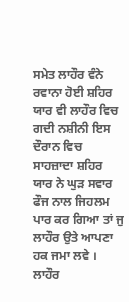ਸਮੇਤ ਲਾਹੌਰ ਵੰਨੇ ਰਵਾਨਾ ਹੋਈ ਸ਼ਹਿਰ ਯਾਰ ਵੀ ਲਾਹੌਰ ਵਿਚ ਗਦੀ ਨਸ਼ੀਨੀ ਇਸ ਦੌਰਾਨ ਵਿਚ ਸਾਹਜ਼ਾਦਾ ਸ਼ਹਿਰ ਯਾਰ ਨੇ ਘੁੜ ਸਵਾਰ ਫੌਜ ਨਾਲ ਜਿਹਲਮ ਪਾਰ ਕਰ ਗਿਆ ਤਾਂ ਜੁ ਲਾਹੌਰ ਉਤੇ ਆਪਣਾ ਹਕ ਜਮਾ ਲਵੇ । ਲਾਹੌਰ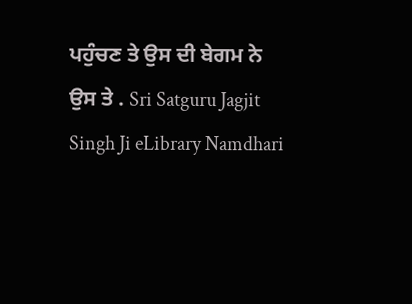ਪਹੁੰਚਣ ਤੇ ਉਸ ਦੀ ਬੇਗਮ ਨੇ ਉਸ ਤੇ . Sri Satguru Jagjit Singh Ji eLibrary Namdhari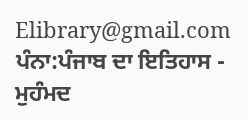Elibrary@gmail.com
ਪੰਨਾ:ਪੰਜਾਬ ਦਾ ਇਤਿਹਾਸ - ਮੁਹੰਮਦ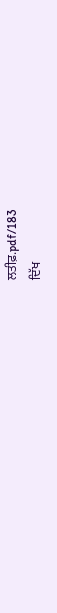ਲਤੀਫ਼.pdf/183
ਦਿੱਖ